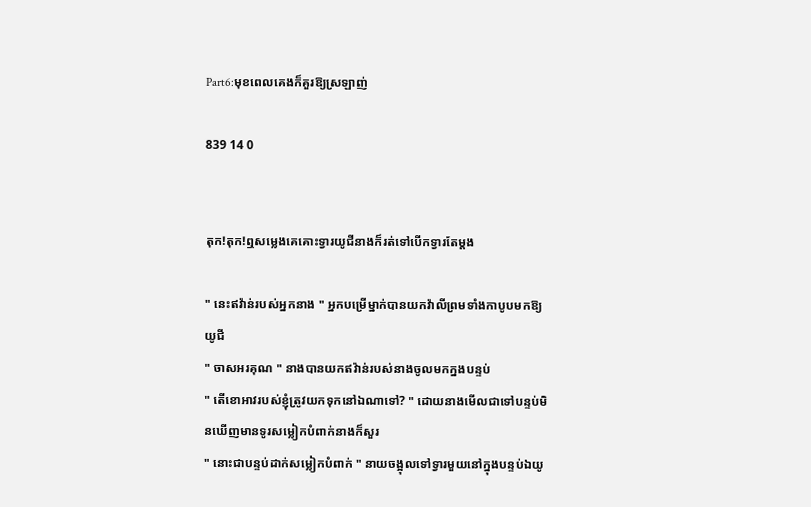Part6:មុខពេលគេងក៏គួរឱ្យស្រឡាញ់

839 14 0


តុក!តុក!ឮសម្លេងគេគោះទ្វារយូជីនាងក៏រត់ទៅបើកទ្វារតែម្ដង

" នេះឥវ៉ាន់របស់អ្នកនាង " អ្នកបម្រើម្នាក់បានយកវ៉ាលីព្រមទាំងកាបូបមកឱ្យយូជី
" ចាសអរគុណ " នាងបានយកឥវ៉ាន់របស់នាងចូលមកក្នងបន្ទប់
" តើខោអាវរបស់ខ្ញុំត្រូវយកទុកនៅឯណាទៅ? " ដោយនាងមើលជាទៅបន្ទប់មិនឃើញមានទូរសម្លៀកបំពាក់នាងក៏សួរ
" នោះជាបន្ទប់ដាក់សម្លៀកបំពាក់ " នាយចង្អុលទៅទ្វារមួយនៅក្នុងបន្ទប់ឯយូ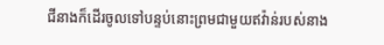ជីនាងក៏ដើរចូលទៅបន្ទប់នោះព្រមជាមួយឥវ៉ាន់របស់នាង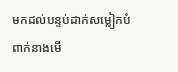មកដល់បន្ទប់ដាក់សម្លៀកបំពាក់នាងមើ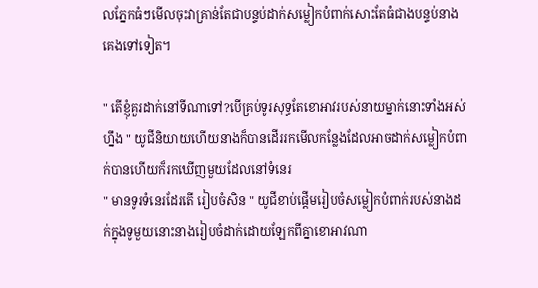លភ្នែកធំៗមើលចុះវាគ្រាន់តែជាបន្ទប់ដាក់សម្លៀកបំពាក់សោះតែធំជាងបន្ទប់នាងគេងទៅទៀត។

" តើខ្ញុំគួរដាក់នៅទីណាទៅ?បើគ្រប់ទូរសុទ្ធតែខោអាវរបស់នាយម្នាក់នោះទាំងអស់ហ្នឹង " យូជីនិយាយហើយនាងក៏បានដើររកមើលកន្លែងដែលអាចដាក់សម្លៀកបំពាក់បានហើយក៏រកឃើញមួយដែលនៅទំនេរ
" មានទូរទំនេរដែរតើ រៀបចំសិន " យូជីខាប់ផ្ដើមរៀបចំសម្លៀកបំពាក់របស់នាងដក់ក្នុងទូមួយនោះនាងរៀបចំដាក់ដោយឡែកពីគ្នាខោអាវណា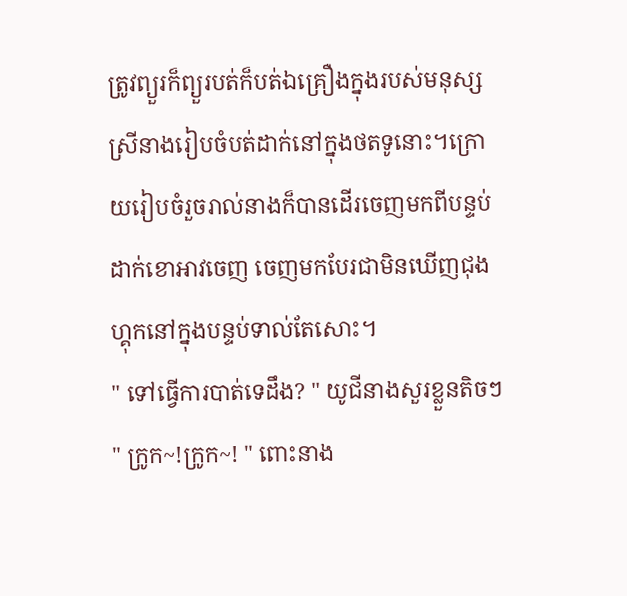ត្រូវព្យួរក៏ព្យួរបត់ក៏បត់ឯគ្រឿងក្នុងរបស់មនុស្សស្រីនាងរៀបចំបត់ដាក់នៅក្នុងថតទូនោះ។ក្រោយរៀបចំរួចរាល់នាងក៏បានដើរចេញមកពីបន្ទប់ដាក់ខោអាវចេញ ចេញមកបែរជាមិនឃើញជុងហ្គុកនៅក្នុងបន្ទប់ទាល់តែសោះ។
" ទៅធ្វើការបាត់ទេដឹង? " យូជីនាងសួរខ្លួនតិចៗ
" ក្រូក~!ក្រូក~! " ពោះនាង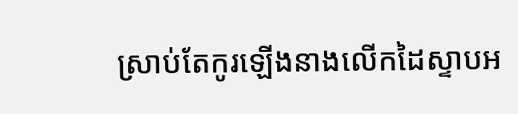ស្រាប់តែកូរឡើងនាងលើកដៃស្ទាបអ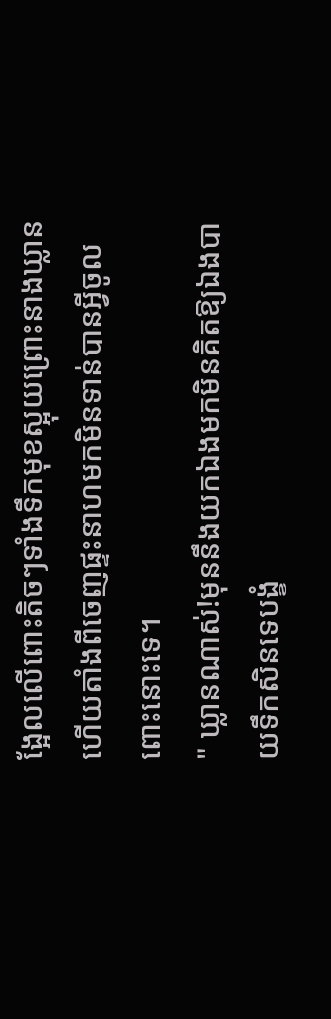ង្អែលលើពោះតិចៗទាំងទឹកមុខស្អុយព្រោះនាងឃ្លានហើយតាំងពីចេញផ្ទះនាហមកមិនទាន់បានអ្វីចូលពោះនោះទេ។
" ឃ្លានណាស់!មុននឹងយកឯងមកមិនគិតឱ្យឯងបាយទឹកសិនទេបង្ខំ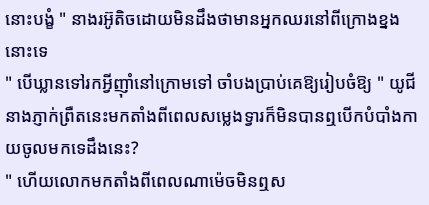នោះបង្ខំ " នាងរអ៊ូតិចដោយមិនដឹងថាមានអ្នកឈរនៅពីក្រោងខ្នងនោះទេ
" បើឃ្លានទៅរកអ្វីញ៉ាំនៅក្រោមទៅ ចាំបងប្រាប់គេឱ្យរៀបចំឱ្យ " យូជីនាងភ្ញាក់ព្រឺតនេះមកតាំងពីពេលសម្លេងទ្វារក៏មិនបានឮបើកបំបាំងកាយចូលមកទេដឹងនេះ?
" ហើយលោកមកតាំងពីពេលណាម៉េចមិនឮស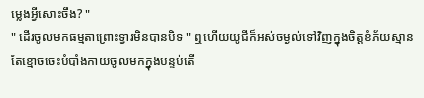ម្លេងអ្វីសោះចឹង? "
" ដើរចូលមកធម្មតាព្រោះទ្វារមិនបានបិទ " ឮហើយយូជីក៏អស់ចម្ងល់ទៅវិញក្នុងចិត្តខំភ័យស្មានតែខ្មោចចេះបំបាំងកាយចូលមកក្នុងបន្ទប់តើ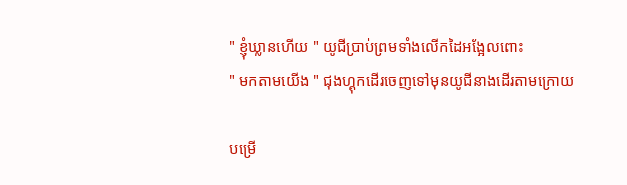" ខ្ញុំឃ្លានហើយ " យូជីប្រាប់ព្រមទាំងលើកដៃអង្អែលពោះ
" មកតាមយើង " ជុងហ្គុកដើរចេញទៅមុនយូជីនាងដើរតាមក្រោយ

បម្រើ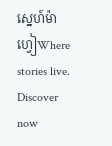ស្នេហ៍ម៉ាហ្វៀWhere stories live. Discover now